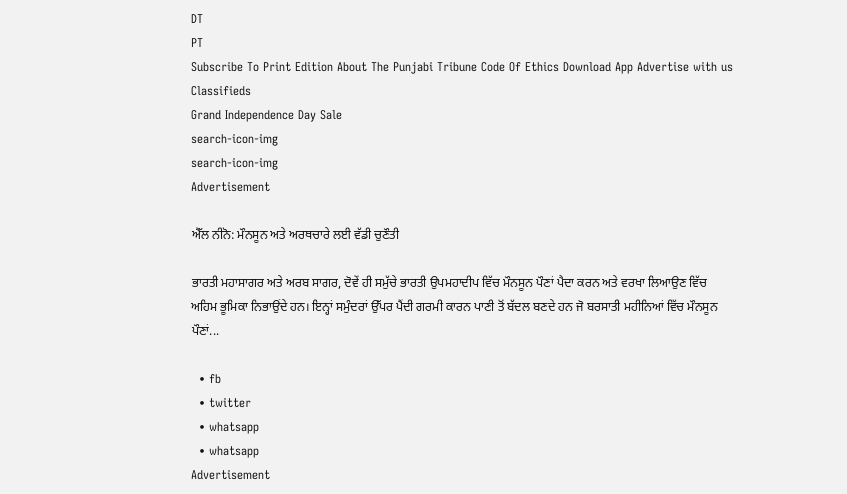DT
PT
Subscribe To Print Edition About The Punjabi Tribune Code Of Ethics Download App Advertise with us Classifieds
Grand Independence Day Sale
search-icon-img
search-icon-img
Advertisement

ਐੱਲ ਨੀਨੋ: ਮੌਨਸੂਨ ਅਤੇ ਅਰਥਚਾਰੇ ਲਈ ਵੱਡੀ ਚੁਣੌਤੀ

ਭਾਰਤੀ ਮਹਾਸਾਗਰ ਅਤੇ ਅਰਬ ਸਾਗਰ, ਦੋਵੇਂ ਹੀ ਸਮੁੱਚੇ ਭਾਰਤੀ ਉਪਮਹਾਦੀਪ ਵਿੱਚ ਮੌਨਸੂਨ ਪੌਣਾਂ ਪੈਦਾ ਕਰਨ ਅਤੇ ਵਰਖਾ ਲਿਆਉਣ ਵਿੱਚ ਅਹਿਮ ਭੂਮਿਕਾ ਨਿਭਾਉਂਦੇ ਹਨ। ਇਨ੍ਹਾਂ ਸਮੁੰਦਰਾਂ ਉੱਪਰ ਪੈਂਦੀ ਗਰਮੀ ਕਾਰਨ ਪਾਣੀ ਤੋਂ ਬੱਦਲ ਬਣਦੇ ਹਨ ਜੋ ਬਰਸਾਤੀ ਮਹੀਨਿਆਂ ਵਿੱਚ ਮੌਨਸੂਨ ਪੌਣਾਂ...

  • fb
  • twitter
  • whatsapp
  • whatsapp
Advertisement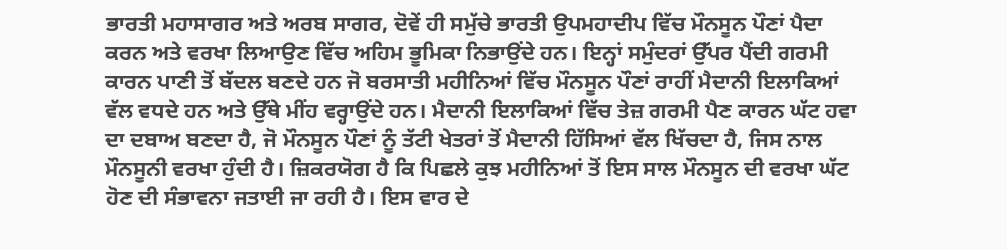ਭਾਰਤੀ ਮਹਾਸਾਗਰ ਅਤੇ ਅਰਬ ਸਾਗਰ, ਦੋਵੇਂ ਹੀ ਸਮੁੱਚੇ ਭਾਰਤੀ ਉਪਮਹਾਦੀਪ ਵਿੱਚ ਮੌਨਸੂਨ ਪੌਣਾਂ ਪੈਦਾ ਕਰਨ ਅਤੇ ਵਰਖਾ ਲਿਆਉਣ ਵਿੱਚ ਅਹਿਮ ਭੂਮਿਕਾ ਨਿਭਾਉਂਦੇ ਹਨ। ਇਨ੍ਹਾਂ ਸਮੁੰਦਰਾਂ ਉੱਪਰ ਪੈਂਦੀ ਗਰਮੀ ਕਾਰਨ ਪਾਣੀ ਤੋਂ ਬੱਦਲ ਬਣਦੇ ਹਨ ਜੋ ਬਰਸਾਤੀ ਮਹੀਨਿਆਂ ਵਿੱਚ ਮੌਨਸੂਨ ਪੌਣਾਂ ਰਾਹੀਂ ਮੈਦਾਨੀ ਇਲਾਕਿਆਂ ਵੱਲ ਵਧਦੇ ਹਨ ਅਤੇ ਉੱਥੇ ਮੀਂਹ ਵਰ੍ਹਾਉਂਦੇ ਹਨ। ਮੈਦਾਨੀ ਇਲਾਕਿਆਂ ਵਿੱਚ ਤੇਜ਼ ਗਰਮੀ ਪੈਣ ਕਾਰਨ ਘੱਟ ਹਵਾ ਦਾ ਦਬਾਅ ਬਣਦਾ ਹੈ, ਜੋ ਮੌਨਸੂਨ ਪੌਣਾਂ ਨੂੰ ਤੱਟੀ ਖੇਤਰਾਂ ਤੋਂ ਮੈਦਾਨੀ ਹਿੱਸਿਆਂ ਵੱਲ ਖਿੱਚਦਾ ਹੈ, ਜਿਸ ਨਾਲ ਮੌਨਸੂਨੀ ਵਰਖਾ ਹੁੰਦੀ ਹੈ। ਜ਼ਿਕਰਯੋਗ ਹੈ ਕਿ ਪਿਛਲੇ ਕੁਝ ਮਹੀਨਿਆਂ ਤੋਂ ਇਸ ਸਾਲ ਮੌਨਸੂਨ ਦੀ ਵਰਖਾ ਘੱਟ ਹੋਣ ਦੀ ਸੰਭਾਵਨਾ ਜਤਾਈ ਜਾ ਰਹੀ ਹੈ। ਇਸ ਵਾਰ ਦੇ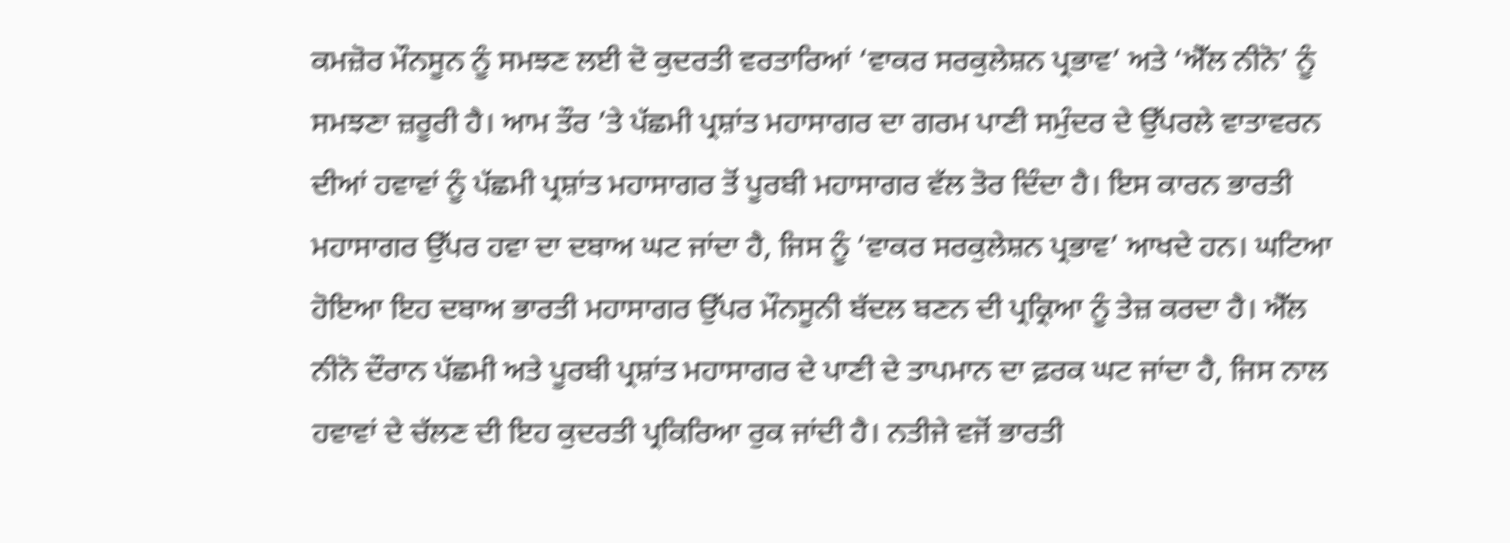ਕਮਜ਼ੋਰ ਮੌਨਸੂਨ ਨੂੰ ਸਮਝਣ ਲਈ ਦੋ ਕੁਦਰਤੀ ਵਰਤਾਰਿਆਂ ‘ਵਾਕਰ ਸਰਕੁਲੇਸ਼ਨ ਪ੍ਰਭਾਵ’ ਅਤੇ ‘ਐੱਲ ਨੀਨੋ’ ਨੂੰ ਸਮਝਣਾ ਜ਼ਰੂਰੀ ਹੈ। ਆਮ ਤੌਰ ’ਤੇ ਪੱਛਮੀ ਪ੍ਰਸ਼ਾਂਤ ਮਹਾਸਾਗਰ ਦਾ ਗਰਮ ਪਾਣੀ ਸਮੁੰਦਰ ਦੇ ਉੱਪਰਲੇ ਵਾਤਾਵਰਨ ਦੀਆਂ ਹਵਾਵਾਂ ਨੂੰ ਪੱਛਮੀ ਪ੍ਰਸ਼ਾਂਤ ਮਹਾਸਾਗਰ ਤੋਂ ਪੂਰਬੀ ਮਹਾਸਾਗਰ ਵੱਲ ਤੋਰ ਦਿੰਦਾ ਹੈ। ਇਸ ਕਾਰਨ ਭਾਰਤੀ ਮਹਾਸਾਗਰ ਉੱਪਰ ਹਵਾ ਦਾ ਦਬਾਅ ਘਟ ਜਾਂਦਾ ਹੈ, ਜਿਸ ਨੂੰ ‘ਵਾਕਰ ਸਰਕੁਲੇਸ਼ਨ ਪ੍ਰਭਾਵ’ ਆਖਦੇ ਹਨ। ਘਟਿਆ ਹੋਇਆ ਇਹ ਦਬਾਅ ਭਾਰਤੀ ਮਹਾਸਾਗਰ ਉੱਪਰ ਮੌਨਸੂਨੀ ਬੱਦਲ ਬਣਨ ਦੀ ਪ੍ਰਕ੍ਰਿਆ ਨੂੰ ਤੇਜ਼ ਕਰਦਾ ਹੈ। ਐੱਲ ਨੀਨੋ ਦੌਰਾਨ ਪੱਛਮੀ ਅਤੇ ਪੂਰਬੀ ਪ੍ਰਸ਼ਾਂਤ ਮਹਾਸਾਗਰ ਦੇ ਪਾਣੀ ਦੇ ਤਾਪਮਾਨ ਦਾ ਫ਼ਰਕ ਘਟ ਜਾਂਦਾ ਹੈ, ਜਿਸ ਨਾਲ ਹਵਾਵਾਂ ਦੇ ਚੱਲਣ ਦੀ ਇਹ ਕੁਦਰਤੀ ਪ੍ਰਕਿਰਿਆ ਰੁਕ ਜਾਂਦੀ ਹੈ। ਨਤੀਜੇ ਵਜੋਂ ਭਾਰਤੀ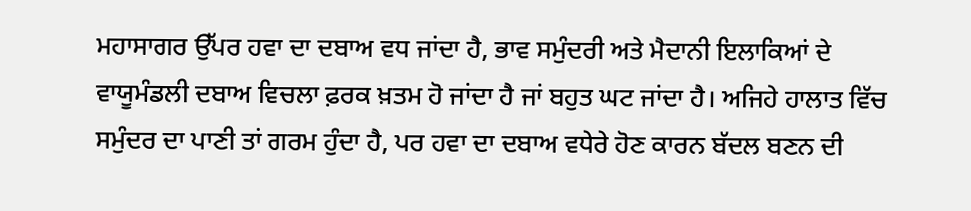ਮਹਾਸਾਗਰ ਉੱਪਰ ਹਵਾ ਦਾ ਦਬਾਅ ਵਧ ਜਾਂਦਾ ਹੈ, ਭਾਵ ਸਮੁੰਦਰੀ ਅਤੇ ਮੈਦਾਨੀ ਇਲਾਕਿਆਂ ਦੇ ਵਾਯੂਮੰਡਲੀ ਦਬਾਅ ਵਿਚਲਾ ਫ਼ਰਕ ਖ਼ਤਮ ਹੋ ਜਾਂਦਾ ਹੈ ਜਾਂ ਬਹੁਤ ਘਟ ਜਾਂਦਾ ਹੈ। ਅਜਿਹੇ ਹਾਲਾਤ ਵਿੱਚ ਸਮੁੰਦਰ ਦਾ ਪਾਣੀ ਤਾਂ ਗਰਮ ਹੁੰਦਾ ਹੈ, ਪਰ ਹਵਾ ਦਾ ਦਬਾਅ ਵਧੇਰੇ ਹੋਣ ਕਾਰਨ ਬੱਦਲ ਬਣਨ ਦੀ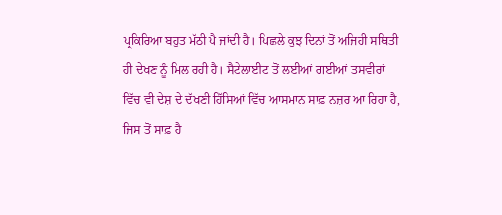ਪ੍ਰਕਿਰਿਆ ਬਹੁਤ ਮੱਠੀ ਪੈ ਜਾਂਦੀ ਹੈ। ਪਿਛਲੇ ਕੁਝ ਦਿਨਾਂ ਤੋਂ ਅਜਿਹੀ ਸਥਿਤੀ ਹੀ ਦੇਖਣ ਨੂੰ ਮਿਲ ਰਹੀ ਹੈ। ਸੈਟੇਲਾਈਟ ਤੋਂ ਲਈਆਂ ਗਈਆਂ ਤਸਵੀਰਾਂ ਵਿੱਚ ਵੀ ਦੇਸ਼ ਦੇ ਦੱਖਣੀ ਹਿੱਸਿਆਂ ਵਿੱਚ ਆਸਮਾਨ ਸਾਫ਼ ਨਜ਼ਰ ਆ ਰਿਹਾ ਹੈ, ਜਿਸ ਤੋਂ ਸਾਫ਼ ਹੈ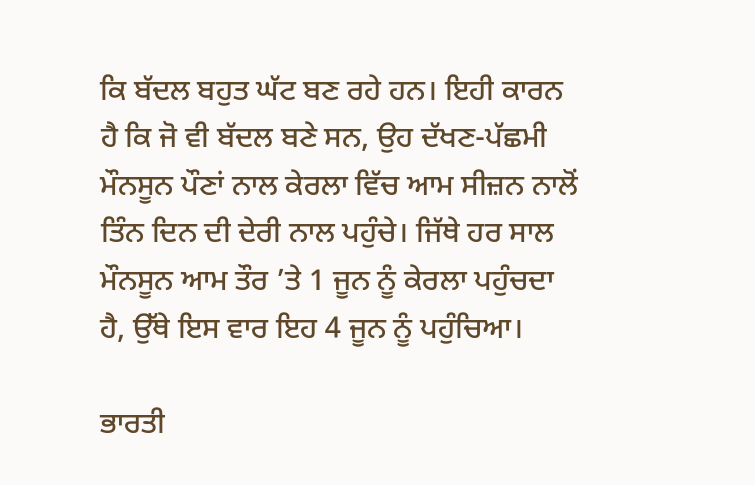ਕਿ ਬੱਦਲ ਬਹੁਤ ਘੱਟ ਬਣ ਰਹੇ ਹਨ। ਇਹੀ ਕਾਰਨ ਹੈ ਕਿ ਜੋ ਵੀ ਬੱਦਲ ਬਣੇ ਸਨ, ਉਹ ਦੱਖਣ-ਪੱਛਮੀ ਮੌਨਸੂਨ ਪੌਣਾਂ ਨਾਲ ਕੇਰਲਾ ਵਿੱਚ ਆਮ ਸੀਜ਼ਨ ਨਾਲੋਂ ਤਿੰਨ ਦਿਨ ਦੀ ਦੇਰੀ ਨਾਲ ਪਹੁੰਚੇ। ਜਿੱਥੇ ਹਰ ਸਾਲ ਮੌਨਸੂਨ ਆਮ ਤੌਰ ’ਤੇ 1 ਜੂਨ ਨੂੰ ਕੇਰਲਾ ਪਹੁੰਚਦਾ ਹੈ, ਉੱਥੇ ਇਸ ਵਾਰ ਇਹ 4 ਜੂਨ ਨੂੰ ਪਹੁੰਚਿਆ।

ਭਾਰਤੀ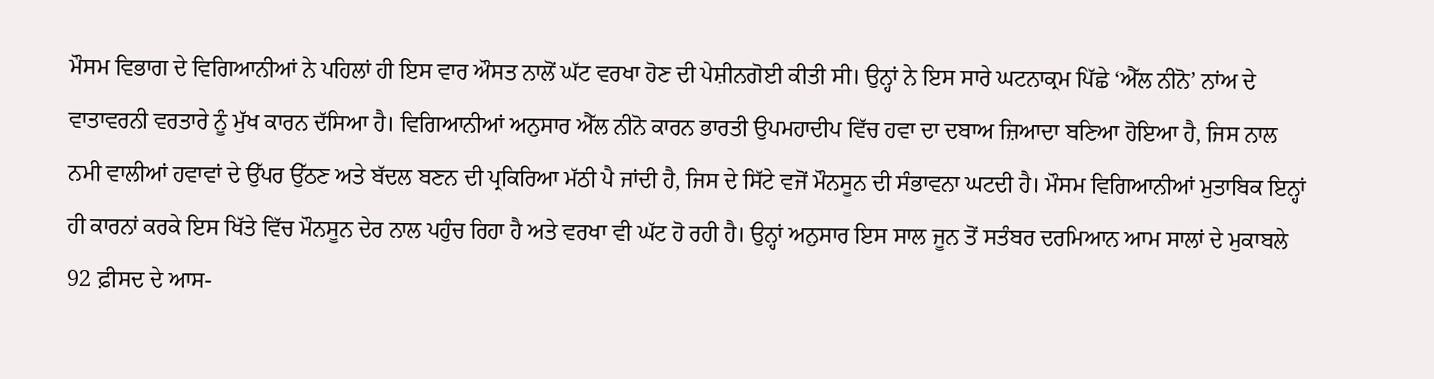ਮੌਸਮ ਵਿਭਾਗ ਦੇ ਵਿਗਿਆਨੀਆਂ ਨੇ ਪਹਿਲਾਂ ਹੀ ਇਸ ਵਾਰ ਔਸਤ ਨਾਲੋਂ ਘੱਟ ਵਰਖਾ ਹੋਣ ਦੀ ਪੇਸ਼ੀਨਗੋਈ ਕੀਤੀ ਸੀ। ਉਨ੍ਹਾਂ ਨੇ ਇਸ ਸਾਰੇ ਘਟਨਾਕ੍ਰਮ ਪਿੱਛੇ ‘ਐੱਲ ਨੀਨੋ’ ਨਾਂਅ ਦੇ ਵਾਤਾਵਰਨੀ ਵਰਤਾਰੇ ਨੂੰ ਮੁੱਖ ਕਾਰਨ ਦੱਸਿਆ ਹੈ। ਵਿਗਿਆਨੀਆਂ ਅਨੁਸਾਰ ਐੱਲ ਨੀਨੋ ਕਾਰਨ ਭਾਰਤੀ ਉਪਮਹਾਦੀਪ ਵਿੱਚ ਹਵਾ ਦਾ ਦਬਾਅ ਜ਼ਿਆਦਾ ਬਣਿਆ ਹੋਇਆ ਹੈ, ਜਿਸ ਨਾਲ ਨਮੀ ਵਾਲੀਆਂ ਹਵਾਵਾਂ ਦੇ ਉੱਪਰ ਉੱਠਣ ਅਤੇ ਬੱਦਲ ਬਣਨ ਦੀ ਪ੍ਰਕਿਰਿਆ ਮੱਠੀ ਪੈ ਜਾਂਦੀ ਹੈ, ਜਿਸ ਦੇ ਸਿੱਟੇ ਵਜੋਂ ਮੌਨਸੂਨ ਦੀ ਸੰਭਾਵਨਾ ਘਟਦੀ ਹੈ। ਮੌਸਮ ਵਿਗਿਆਨੀਆਂ ਮੁਤਾਬਿਕ ਇਨ੍ਹਾਂ ਹੀ ਕਾਰਨਾਂ ਕਰਕੇ ਇਸ ਖਿੱਤੇ ਵਿੱਚ ਮੌਨਸੂਨ ਦੇਰ ਨਾਲ ਪਹੁੰਚ ਰਿਹਾ ਹੈ ਅਤੇ ਵਰਖਾ ਵੀ ਘੱਟ ਹੋ ਰਹੀ ਹੈ। ਉਨ੍ਹਾਂ ਅਨੁਸਾਰ ਇਸ ਸਾਲ ਜੂਨ ਤੋਂ ਸਤੰਬਰ ਦਰਮਿਆਨ ਆਮ ਸਾਲਾਂ ਦੇ ਮੁਕਾਬਲੇ 92 ਫ਼ੀਸਦ ਦੇ ਆਸ-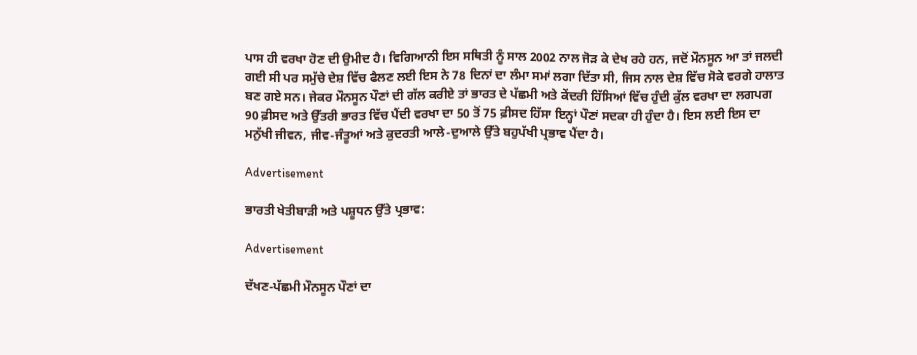ਪਾਸ ਹੀ ਵਰਖਾ ਹੋਣ ਦੀ ਉਮੀਦ ਹੈ। ਵਿਗਿਆਨੀ ਇਸ ਸਥਿਤੀ ਨੂੰ ਸਾਲ 2002 ਨਾਲ ਜੋੜ ਕੇ ਦੇਖ ਰਹੇ ਹਨ, ਜਦੋਂ ਮੌਨਸੂਨ ਆ ਤਾਂ ਜਲਦੀ ਗਈ ਸੀ ਪਰ ਸਮੁੱਚੇ ਦੇਸ਼ ਵਿੱਚ ਫੈਲਣ ਲਈ ਇਸ ਨੇ 78 ਦਿਨਾਂ ਦਾ ਲੰਮਾ ਸਮਾਂ ਲਗਾ ਦਿੱਤਾ ਸੀ, ਜਿਸ ਨਾਲ ਦੇਸ਼ ਵਿੱਚ ਸੋਕੇ ਵਰਗੇ ਹਾਲਾਤ ਬਣ ਗਏ ਸਨ। ਜੇਕਰ ਮੌਨਸੂਨ ਪੌਣਾਂ ਦੀ ਗੱਲ ਕਰੀਏ ਤਾਂ ਭਾਰਤ ਦੇ ਪੱਛਮੀ ਅਤੇ ਕੇਂਦਰੀ ਹਿੱਸਿਆਂ ਵਿੱਚ ਹੁੰਦੀ ਕੁੱਲ ਵਰਖਾ ਦਾ ਲਗਪਗ 90 ਫ਼ੀਸਦ ਅਤੇ ਉੱਤਰੀ ਭਾਰਤ ਵਿੱਚ ਪੈਂਦੀ ਵਰਖਾ ਦਾ 50 ਤੋਂ 75 ਫ਼ੀਸਦ ਹਿੱਸਾ ਇਨ੍ਹਾਂ ਪੌਣਾਂ ਸਦਕਾ ਹੀ ਹੁੰਦਾ ਹੈ। ਇਸ ਲਈ ਇਸ ਦਾ ਮਨੁੱਖੀ ਜੀਵਨ, ਜੀਵ-ਜੰਤੂਆਂ ਅਤੇ ਕੁਦਰਤੀ ਆਲੇ-ਦੁਆਲੇ ਉੱਤੇ ਬਹੁਪੱਖੀ ਪ੍ਰਭਾਵ ਪੈਂਦਾ ਹੈ।

Advertisement

ਭਾਰਤੀ ਖੇਤੀਬਾੜੀ ਅਤੇ ਪਸ਼ੂਧਨ ਉੱਤੇ ਪ੍ਰਭਾਵ:

Advertisement

ਦੱਖਣ-ਪੱਛਮੀ ਮੌਨਸੂਨ ਪੌਣਾਂ ਦਾ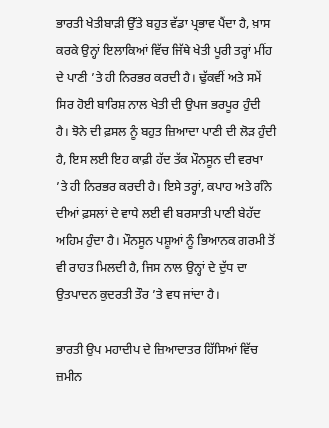ਭਾਰਤੀ ਖੇਤੀਬਾੜੀ ਉੱਤੇ ਬਹੁਤ ਵੱਡਾ ਪ੍ਰਭਾਵ ਪੈਂਦਾ ਹੈ, ਖ਼ਾਸ ਕਰਕੇ ਉਨ੍ਹਾਂ ਇਲਾਕਿਆਂ ਵਿੱਚ ਜਿੱਥੇ ਖੇਤੀ ਪੂਰੀ ਤਰ੍ਹਾਂ ਮੀਂਹ ਦੇ ਪਾਣੀ ’ਤੇ ਹੀ ਨਿਰਭਰ ਕਰਦੀ ਹੈ। ਢੁੱਕਵੀਂ ਅਤੇ ਸਮੇਂ ਸਿਰ ਹੋਈ ਬਾਰਿਸ਼ ਨਾਲ ਖੇਤੀ ਦੀ ਉਪਜ ਭਰਪੂਰ ਹੁੰਦੀ ਹੈ। ਝੋਨੇ ਦੀ ਫ਼ਸਲ ਨੂੰ ਬਹੁਤ ਜ਼ਿਆਦਾ ਪਾਣੀ ਦੀ ਲੋੜ ਹੁੰਦੀ ਹੈ, ਇਸ ਲਈ ਇਹ ਕਾਫ਼ੀ ਹੱਦ ਤੱਕ ਮੌਨਸੂਨ ਦੀ ਵਰਖਾ ’ਤੇ ਹੀ ਨਿਰਭਰ ਕਰਦੀ ਹੈ। ਇਸੇ ਤਰ੍ਹਾਂ, ਕਪਾਹ ਅਤੇ ਗੰਨੇ ਦੀਆਂ ਫ਼ਸਲਾਂ ਦੇ ਵਾਧੇ ਲਈ ਵੀ ਬਰਸਾਤੀ ਪਾਣੀ ਬੇਹੱਦ ਅਹਿਮ ਹੁੰਦਾ ਹੈ। ਮੌਨਸੂਨ ਪਸ਼ੂਆਂ ਨੂੰ ਭਿਆਨਕ ਗਰਮੀ ਤੋਂ ਵੀ ਰਾਹਤ ਮਿਲਦੀ ਹੈ, ਜਿਸ ਨਾਲ ਉਨ੍ਹਾਂ ਦੇ ਦੁੱਧ ਦਾ ਉਤਪਾਦਨ ਕੁਦਰਤੀ ਤੌਰ ’ਤੇ ਵਧ ਜਾਂਦਾ ਹੈ।

ਭਾਰਤੀ ਉਪ ਮਹਾਦੀਪ ਦੇ ਜ਼ਿਆਦਾਤਰ ਹਿੱਸਿਆਂ ਵਿੱਚ ਜ਼ਮੀਨ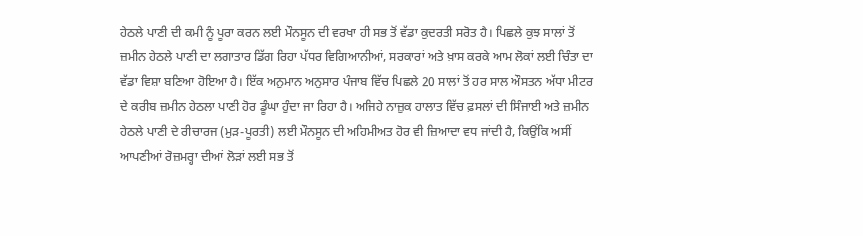ਹੇਠਲੇ ਪਾਣੀ ਦੀ ਕਮੀ ਨੂੰ ਪੂਰਾ ਕਰਨ ਲਈ ਮੌਨਸੂਨ ਦੀ ਵਰਖਾ ਹੀ ਸਭ ਤੋਂ ਵੱਡਾ ਕੁਦਰਤੀ ਸਰੋਤ ਹੈ। ਪਿਛਲੇ ਕੁਝ ਸਾਲਾਂ ਤੋਂ ਜ਼ਮੀਨ ਹੇਠਲੇ ਪਾਣੀ ਦਾ ਲਗਾਤਾਰ ਡਿੱਗ ਰਿਹਾ ਪੱਧਰ ਵਿਗਿਆਨੀਆਂ, ਸਰਕਾਰਾਂ ਅਤੇ ਖ਼ਾਸ ਕਰਕੇ ਆਮ ਲੋਕਾਂ ਲਈ ਚਿੰਤਾ ਦਾ ਵੱਡਾ ਵਿਸ਼ਾ ਬਣਿਆ ਹੋਇਆ ਹੈ। ਇੱਕ ਅਨੁਮਾਨ ਅਨੁਸਾਰ ਪੰਜਾਬ ਵਿੱਚ ਪਿਛਲੇ 20 ਸਾਲਾਂ ਤੋਂ ਹਰ ਸਾਲ ਔਸਤਨ ਅੱਧਾ ਮੀਟਰ ਦੇ ਕਰੀਬ ਜ਼ਮੀਨ ਹੇਠਲਾ ਪਾਣੀ ਹੋਰ ਡੂੰਘਾ ਹੁੰਦਾ ਜਾ ਰਿਹਾ ਹੈ। ਅਜਿਹੇ ਨਾਜ਼ੁਕ ਹਾਲਾਤ ਵਿੱਚ ਫ਼ਸਲਾਂ ਦੀ ਸਿੰਜਾਈ ਅਤੇ ਜ਼ਮੀਨ ਹੇਠਲੇ ਪਾਣੀ ਦੇ ਰੀਚਾਰਜ (ਮੁੜ-ਪੂਰਤੀ) ਲਈ ਮੌਨਸੂਨ ਦੀ ਅਹਿਮੀਅਤ ਹੋਰ ਵੀ ਜ਼ਿਆਦਾ ਵਧ ਜਾਂਦੀ ਹੈ, ਕਿਉਂਕਿ ਅਸੀਂ ਆਪਣੀਆਂ ਰੋਜ਼ਮਰ੍ਹਾ ਦੀਆਂ ਲੋੜਾਂ ਲਈ ਸਭ ਤੋਂ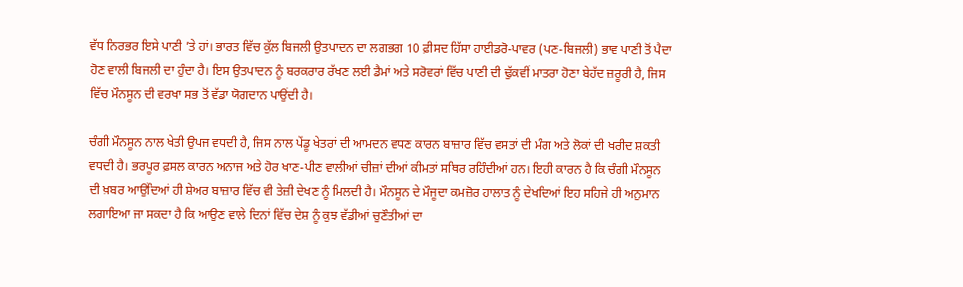ਵੱਧ ਨਿਰਭਰ ਇਸੇ ਪਾਣੀ ’ਤੇ ਹਾਂ। ਭਾਰਤ ਵਿੱਚ ਕੁੱਲ ਬਿਜਲੀ ਉਤਪਾਦਨ ਦਾ ਲਗਭਗ 10 ਫ਼ੀਸਦ ਹਿੱਸਾ ਹਾਈਡਰੋ-ਪਾਵਰ (ਪਣ-ਬਿਜਲੀ) ਭਾਵ ਪਾਣੀ ਤੋਂ ਪੈਦਾ ਹੋਣ ਵਾਲੀ ਬਿਜਲੀ ਦਾ ਹੁੰਦਾ ਹੈ। ਇਸ ਉਤਪਾਦਨ ਨੂੰ ਬਰਕਰਾਰ ਰੱਖਣ ਲਈ ਡੈਮਾਂ ਅਤੇ ਸਰੋਵਰਾਂ ਵਿੱਚ ਪਾਣੀ ਦੀ ਢੁੱਕਵੀਂ ਮਾਤਰਾ ਹੋਣਾ ਬੇਹੱਦ ਜ਼ਰੂਰੀ ਹੈ, ਜਿਸ ਵਿੱਚ ਮੌਨਸੂਨ ਦੀ ਵਰਖਾ ਸਭ ਤੋਂ ਵੱਡਾ ਯੋਗਦਾਨ ਪਾਉਂਦੀ ਹੈ।

ਚੰਗੀ ਮੌਨਸੂਨ ਨਾਲ ਖੇਤੀ ਉਪਜ ਵਧਦੀ ਹੈ, ਜਿਸ ਨਾਲ ਪੇਂਡੂ ਖੇਤਰਾਂ ਦੀ ਆਮਦਨ ਵਧਣ ਕਾਰਨ ਬਾਜ਼ਾਰ ਵਿੱਚ ਵਸਤਾਂ ਦੀ ਮੰਗ ਅਤੇ ਲੋਕਾਂ ਦੀ ਖਰੀਦ ਸ਼ਕਤੀ ਵਧਦੀ ਹੈ। ਭਰਪੂਰ ਫ਼ਸਲ ਕਾਰਨ ਅਨਾਜ ਅਤੇ ਹੋਰ ਖਾਣ-ਪੀਣ ਵਾਲੀਆਂ ਚੀਜ਼ਾਂ ਦੀਆਂ ਕੀਮਤਾਂ ਸਥਿਰ ਰਹਿੰਦੀਆਂ ਹਨ। ਇਹੀ ਕਾਰਨ ਹੈ ਕਿ ਚੰਗੀ ਮੌਨਸੂਨ ਦੀ ਖ਼ਬਰ ਆਉਂਦਿਆਂ ਹੀ ਸ਼ੇਅਰ ਬਾਜ਼ਾਰ ਵਿੱਚ ਵੀ ਤੇਜ਼ੀ ਦੇਖਣ ਨੂੰ ਮਿਲਦੀ ਹੈ। ਮੌਨਸੂਨ ਦੇ ਮੌਜੂਦਾ ਕਮਜ਼ੋਰ ਹਾਲਾਤ ਨੂੰ ਦੇਖਦਿਆਂ ਇਹ ਸਹਿਜੇ ਹੀ ਅਨੁਮਾਨ ਲਗਾਇਆ ਜਾ ਸਕਦਾ ਹੈ ਕਿ ਆਉਣ ਵਾਲੇ ਦਿਨਾਂ ਵਿੱਚ ਦੇਸ਼ ਨੂੰ ਕੁਝ ਵੱਡੀਆਂ ਚੁਣੌਤੀਆਂ ਦਾ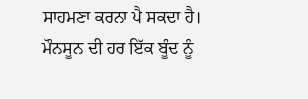ਸਾਹਮਣਾ ਕਰਨਾ ਪੈ ਸਕਦਾ ਹੈ। ਮੌਨਸੂਨ ਦੀ ਹਰ ਇੱਕ ਬੂੰਦ ਨੂੰ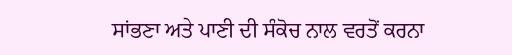ਸਾਂਭਣਾ ਅਤੇ ਪਾਣੀ ਦੀ ਸੰਕੋਚ ਨਾਲ ਵਰਤੋਂ ਕਰਨਾ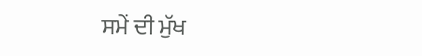ਸਮੇਂ ਦੀ ਮੁੱਖ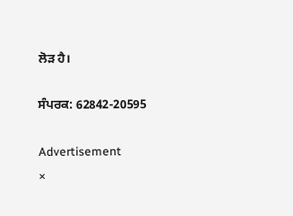ਲੋੜ ਹੈ।

ਸੰਪਰਕ: 62842-20595

Advertisement
×